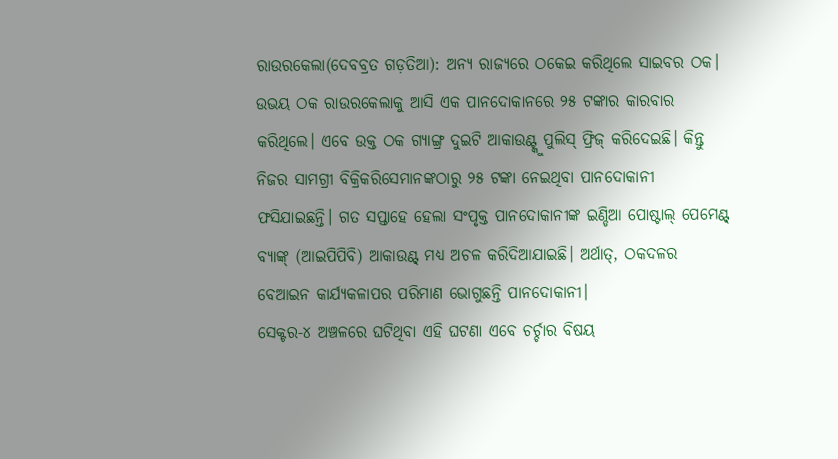ରାଉରକେଲା(ଦେବବ୍ରତ ଗଡ଼ତିଆ): ଅନ୍ୟ ରାଜ୍ୟରେ ଠକେଇ କରିଥିଲେ ସାଇବର ଠକ। ଉଭୟ ଠକ ରାଉରକେଲାକୁ ଆସି ଏକ ପାନଦୋକାନରେ ୨୫ ଟଙ୍କାର କାରବାର କରିଥିଲେ। ଏବେ ଉକ୍ତ ଠକ ଗ୍ୟାଙ୍ଗ୍ର ଦୁଇଟି ଆକାଉଣ୍ଟ୍କୁ ପୁଲିସ୍ ଫ୍ରିଜ୍ କରିଦେଇଛି। କିନ୍ତୁ ନିଜର ସାମଗ୍ରୀ ବିକ୍ରିକରିସେମାନଙ୍କଠାରୁ ୨୫ ଟଙ୍କା ନେଇଥିବା ପାନଦୋକାନୀ ଫସିଯାଇଛନ୍ତି। ଗତ ସପ୍ତାହେ ହେଲା ସଂପୃକ୍ତ ପାନଦୋକାନୀଙ୍କ ଇଣ୍ଡିଆ ପୋଷ୍ଟାଲ୍ ପେମେଣ୍ଟ୍ ବ୍ୟାଙ୍କ୍ (ଆଇପିପିବି) ଆକାଉଣ୍ଟ୍ ମଧ୍ୟ ଅଚଳ କରିଦିଆଯାଇଛି। ଅର୍ଥାତ୍, ଠକଦଳର ବେଆଇନ କାର୍ଯ୍ୟକଳାପର ପରିମାଣ ଭୋଗୁଛନ୍ତି ପାନଦୋକାନୀ।
ସେକ୍ଟର-୪ ଅଞ୍ଚଳରେ ଘଟିଥିବା ଏହି ଘଟଣା ଏବେ ଚର୍ଚ୍ଚାର ବିଷୟ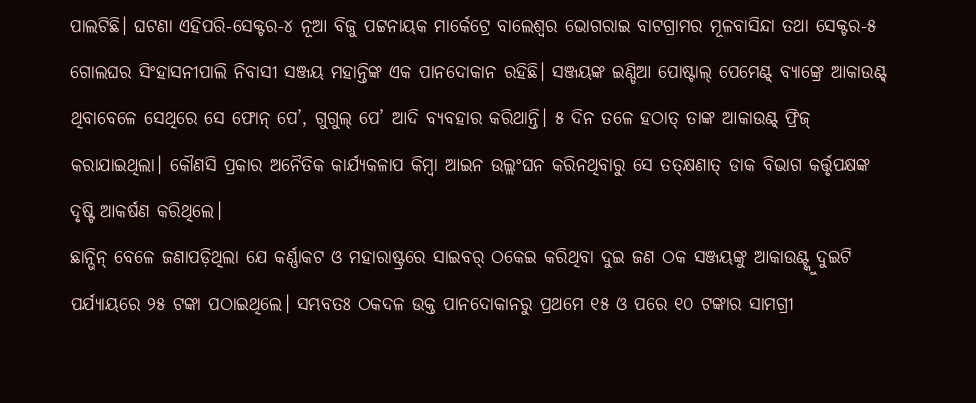ପାଲଟିଛି। ଘଟଣା ଏହିପରି-ସେକ୍ଟର-୪ ନୂଆ ବିଜୁ ପଟ୍ଟନାୟକ ମାର୍କେଟ୍ରେ ବାଲେଶ୍ବର ଭୋଗରାଇ ବାଟଗ୍ରାମର ମୂଳବାସିନ୍ଦା ତଥା ସେକ୍ଟର-୫ ଗୋଲଘର ସିଂହାସନୀପାଲି ନିବାସୀ ସଞ୍ଜୟ ମହାନ୍ତିଙ୍କ ଏକ ପାନଦୋକାନ ରହିଛି। ସଞ୍ଜୟଙ୍କ ଇଣ୍ଡିଆ ପୋଷ୍ଟାଲ୍ ପେମେଣ୍ଟ୍ ବ୍ୟାଙ୍କ୍ରେ ଆକାଉଣ୍ଟ୍ ଥିବାବେଳେ ସେଥିରେ ସେ ଫୋନ୍ ପେ’, ଗୁଗୁଲ୍ ପେ’ ଆଦି ବ୍ୟବହାର କରିଥାନ୍ତି। ୫ ଦିନ ତଳେ ହଠାତ୍ ତାଙ୍କ ଆକାଉଣ୍ଟ୍ ଫ୍ରିଜ୍ କରାଯାଇଥିଲା। କୌଣସି ପ୍ରକାର ଅନୈତିକ କାର୍ଯ୍ୟକଳାପ କିମ୍ବା ଆଇନ ଉଲ୍ଲଂଘନ କରିନଥିବାରୁ ସେ ତତ୍କ୍ଷଣାତ୍ ଡାକ ବିଭାଗ କର୍ତ୍ତୃପକ୍ଷଙ୍କ ଦୃଷ୍ଟି ଆକର୍ଷଣ କରିଥିଲେ।
ଛାନ୍ଭିନ୍ ବେଳେ ଜଣାପଡ଼ିଥିଲା ଯେ କର୍ଣ୍ଣାକଟ ଓ ମହାରାଷ୍ଟ୍ରରେ ସାଇବର୍ ଠକେଇ କରିଥିବା ଦୁଇ ଜଣ ଠକ ସଞ୍ଜୟଙ୍କୁ ଆକାଉଣ୍ଟ୍କୁ ଦୁଇଟି ପର୍ଯ୍ୟାୟରେ ୨୫ ଟଙ୍କା ପଠାଇଥିଲେ। ସମ୍ଭବତଃ ଠକଦଳ ଉକ୍ତ ପାନଦୋକାନରୁ ପ୍ରଥମେ ୧୫ ଓ ପରେ ୧୦ ଟଙ୍କାର ସାମଗ୍ରୀ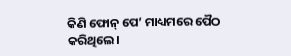କିଣି ଫୋନ୍ ପେ’ ମାଧ୍ୟମରେ ପୈଠ କରିଥିଲେ।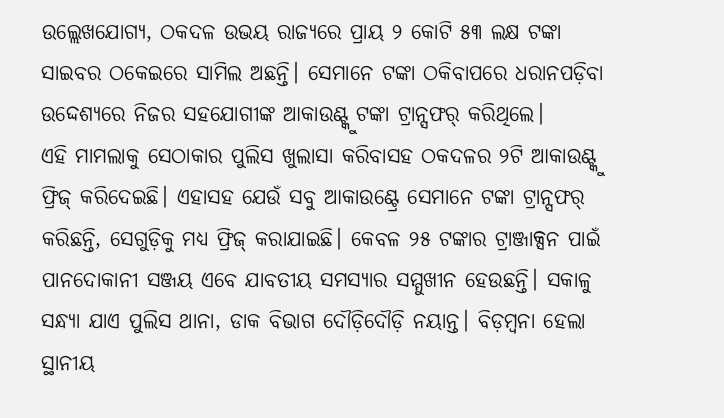ଉଲ୍ଲେଖଯୋଗ୍ୟ, ଠକଦଳ ଉଭୟ ରାଜ୍ୟରେ ପ୍ରାୟ ୨ କୋଟି ୫୩ ଲକ୍ଷ ଟଙ୍କା ସାଇବର ଠକେଇରେ ସାମିଲ ଅଛନ୍ତି। ସେମାନେ ଟଙ୍କା ଠକିବାପରେ ଧରାନପଡ଼ିବା ଉଦ୍ଦେଶ୍ୟରେ ନିଜର ସହଯୋଗୀଙ୍କ ଆକାଉଣ୍ଟ୍କୁ ଟଙ୍କା ଟ୍ରାନ୍ସଫର୍ କରିଥିଲେ।
ଏହି ମାମଲାକୁ ସେଠାକାର ପୁଲିସ ଖୁଲାସା କରିବାସହ ଠକଦଳର ୨ଟି ଆକାଉଣ୍ଟ୍କୁ ଫ୍ରିଜ୍ କରିଦେଇଛି। ଏହାସହ ଯେଉଁ ସବୁ ଆକାଉଣ୍ଟ୍ରେ ସେମାନେ ଟଙ୍କା ଟ୍ରାନ୍ସଫର୍ କରିଛନ୍ତି, ସେଗୁଡ଼ିକୁ ମଧ୍ୟ ଫ୍ରିଜ୍ କରାଯାଇଛି। କେବଳ ୨୫ ଟଙ୍କାର ଟ୍ରାଞ୍ଜାକ୍ସନ ପାଇଁ ପାନଦୋକାନୀ ସଞ୍ଜୟ ଏବେ ଯାବତୀୟ ସମସ୍ୟାର ସମ୍ମୁଖୀନ ହେଉଛନ୍ତି। ସକାଳୁ ସନ୍ଧ୍ୟା ଯାଏ ପୁଲିସ ଥାନା, ଡାକ ବିଭାଗ ଦୌଡ଼ିଦୌଡ଼ି ନୟାନ୍ତ। ବିଡ଼ମ୍ବନା ହେଲା ସ୍ଥାନୀୟ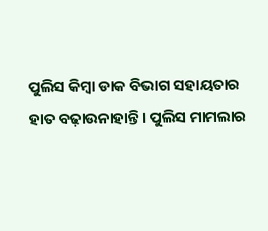ପୁଲିସ କିମ୍ବା ଡାକ ବିଭାଗ ସହାୟତାର ହାତ ବଢ଼ାଉନାହାନ୍ତି। ପୁଲିସ ମାମଲାର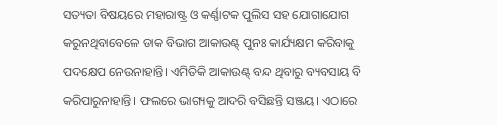ସତ୍ୟତା ବିଷୟରେ ମହାରାଷ୍ଟ୍ର ଓ କର୍ଣ୍ଣାଟକ ପୁଲିସ ସହ ଯୋଗାଯୋଗ କରୁନଥିବାବେଳେ ଡାକ ବିଭାଗ ଆକାଉଣ୍ଟ୍ ପୁନଃ କାର୍ଯ୍ୟକ୍ଷମ କରିବାକୁ ପଦକ୍ଷେପ ନେଉନାହାନ୍ତି। ଏମିତିକି ଆକାଉଣ୍ଟ୍ ବନ୍ଦ ଥିବାରୁ ବ୍ୟବସାୟ ବି କରିପାରୁନାହାନ୍ତି। ଫଲରେ ଭାଗ୍ୟକୁ ଆଦରି ବସିଛନ୍ତି ସଞ୍ଜୟ। ଏଠାରେ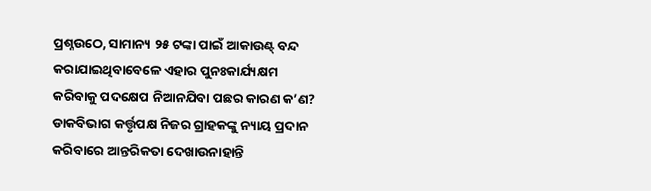ପ୍ରଶ୍ନଉଠେ, ସାମାନ୍ୟ ୨୫ ଟଙ୍କା ପାଇଁ ଆକାଉଣ୍ଟ୍ ବନ୍ଦ କରାଯାଇଥିବାବେଳେ ଏହାର ପୁନଃକାର୍ଯ୍ୟକ୍ଷମ କରିବାକୁ ପଦକ୍ଷେପ ନିଆନଯିବା ପଛର କାରଣ କ’ଣ? ଡାକବିଭାଗ କର୍ତ୍ତୃପକ୍ଷ ନିଜର ଗ୍ରାହକଙ୍କୁ ନ୍ୟାୟ ପ୍ରଦାନ କରିବାରେ ଆନ୍ତରିକତା ଦେଖାଉନାହାନ୍ତି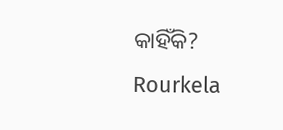କାହିଁକି?
Rourkela